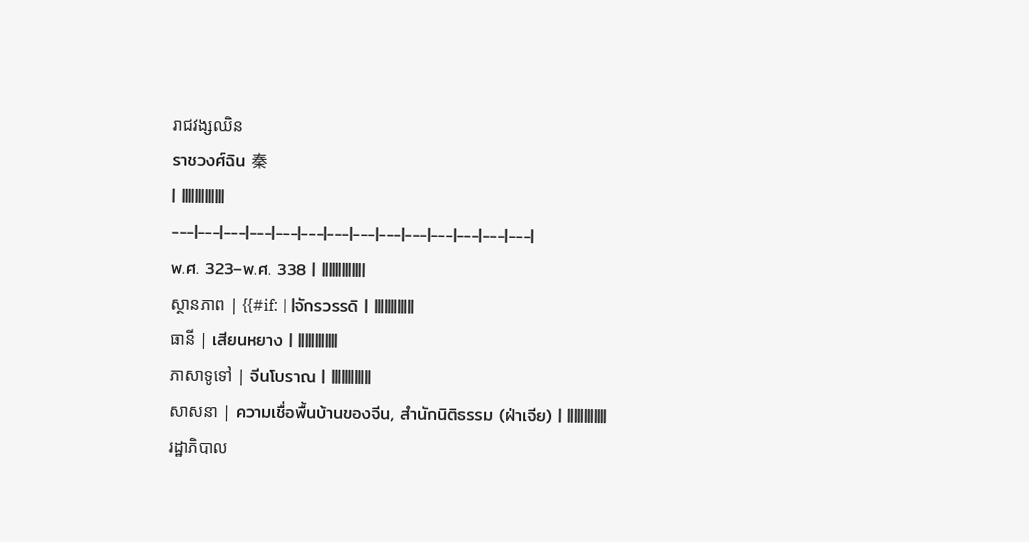រាជវង្សឈិន
ราชวงศ์ฉิน 秦
| |||||||||||||
---|---|---|---|---|---|---|---|---|---|---|---|---|---|
พ.ศ. 323–พ.ศ. 338 | |||||||||||||
ស្ថានភាព | {{#if: | |จักรวรรดิ | ||||||||||||
ធានី | เสียนหยาง | ||||||||||||
ភាសាទូទៅ | จีนโบราณ | ||||||||||||
សាសនា | ความเชื่อพื้นบ้านของจีน, สำนักนิติธรรม (ฝ่าเจีย) | ||||||||||||
រដ្ឋាភិបាល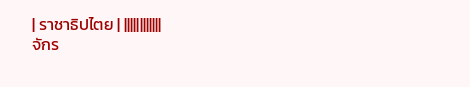| ราชาธิปไตย | ||||||||||||
จักร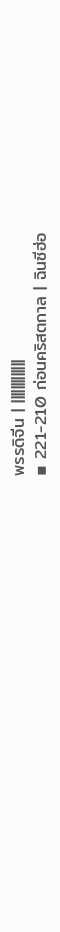พรรดิจีน | |||||||||||||
▪ 221-210 ก่อนคริสตกาล | ฉินซีฮ่อ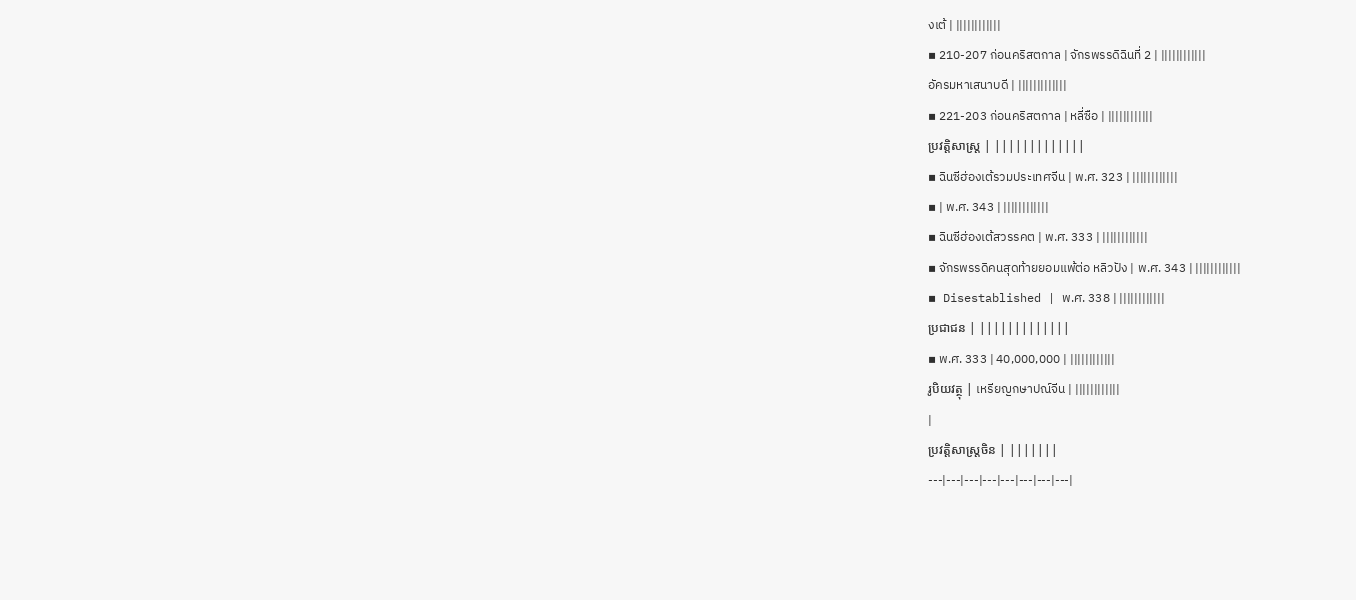งเต้ | ||||||||||||
▪ 210-207 ก่อนคริสตกาล | จักรพรรดิฉินที่ 2 | ||||||||||||
อัครมหาเสนาบดี | |||||||||||||
▪ 221-203 ก่อนคริสตกาล | หลี่ซือ | ||||||||||||
ប្រវត្តិសាស្រ្ត | |||||||||||||
▪ ฉินซีฮ่องเต้รวมประเทศจีน | พ.ศ. 323 | ||||||||||||
▪ | พ.ศ. 343 | ||||||||||||
▪ ฉินซีฮ่องเต้สวรรคต | พ.ศ. 333 | ||||||||||||
▪ จักรพรรดิคนสุดท้ายยอมแพ้ต่อ หลิวปัง | พ.ศ. 343 | ||||||||||||
▪ Disestablished | พ.ศ. 338 | ||||||||||||
ប្រជាជន | |||||||||||||
▪ พ.ศ. 333 | 40,000,000 | ||||||||||||
រូបិយវត្ថុ | เหรียญกษาปณ์จีน | ||||||||||||
|
ប្រវត្តិសាស្ត្រចិន | |||||||
---|---|---|---|---|---|---|---|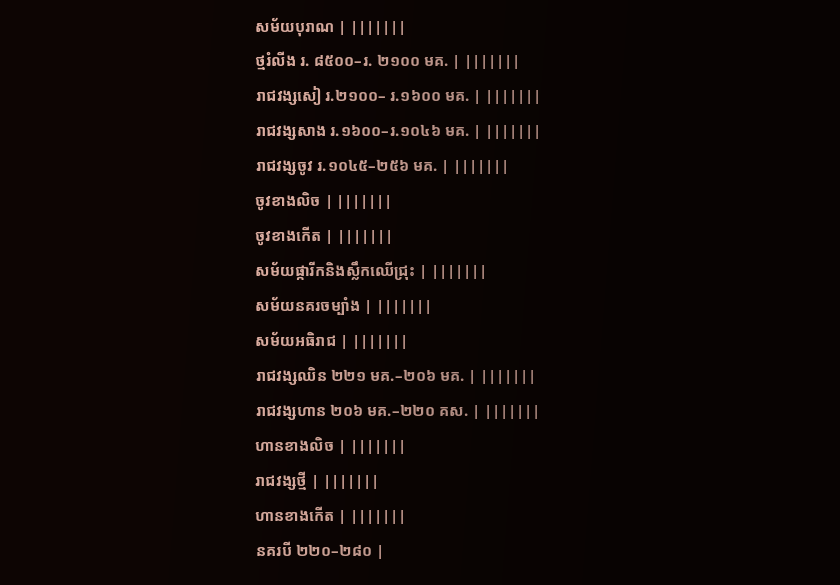សម័យបុរាណ | |||||||
ថ្មរំលីង រ. ៨៥០០–រ. ២១០០ មគ. | |||||||
រាជវង្សសៀ រ.២១០០– រ.១៦០០ មគ. | |||||||
រាជវង្សសាង រ.១៦០០–រ.១០៤៦ មគ. | |||||||
រាជវង្សចូវ រ.១០៤៥–២៥៦ មគ. | |||||||
ចូវខាងលិច | |||||||
ចូវខាងកើត | |||||||
សម័យផ្ការីកនិងស្លឹកឈើជ្រុះ | |||||||
សម័យនគរចម្បាំង | |||||||
សម័យអធិរាជ | |||||||
រាជវង្សឈិន ២២១ មគ.–២០៦ មគ. | |||||||
រាជវង្សហាន ២០៦ មគ.–២២០ គស. | |||||||
ហានខាងលិច | |||||||
រាជវង្សថ្មី | |||||||
ហានខាងកើត | |||||||
នគរបី ២២០–២៨០ |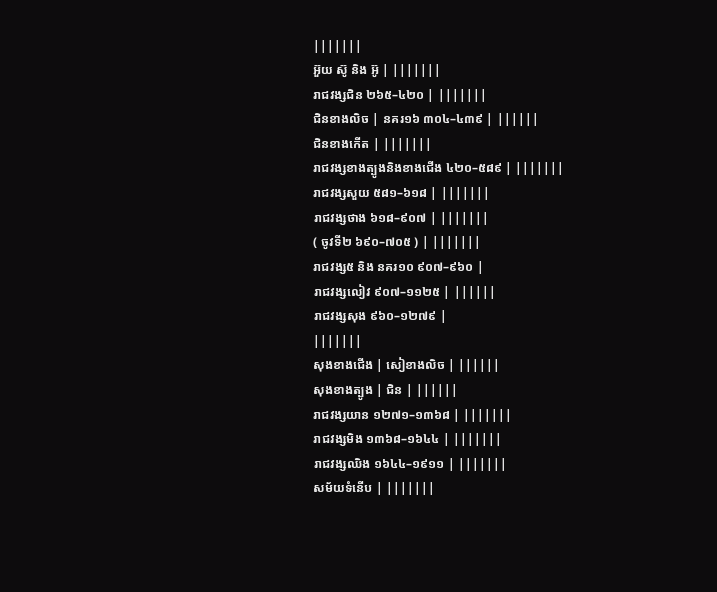|||||||
អ៊ួយ ស៊ូ និង អ៊ូ | |||||||
រាជវង្សជិន ២៦៥–៤២០ | |||||||
ជិនខាងលិច | នគរ១៦ ៣០៤–៤៣៩ | ||||||
ជិនខាងកើត | |||||||
រាជវង្សខាងត្បូងនិងខាងជើង ៤២០–៥៨៩ | |||||||
រាជវង្សសួយ ៥៨១–៦១៨ | |||||||
រាជវង្សថាង ៦១៨–៩០៧ | |||||||
( ចូវទី២ ៦៩០–៧០៥ ) | |||||||
រាជវង្ស៥ និង នគរ១០ ៩០៧–៩៦០ |
រាជវង្សលៀវ ៩០៧–១១២៥ | ||||||
រាជវង្សសុង ៩៦០–១២៧៩ |
|||||||
សុងខាងជើង | សៀខាងលិច | ||||||
សុងខាងត្បូង | ជិន | ||||||
រាជវង្សយាន ១២៧១–១៣៦៨ | |||||||
រាជវង្សមិង ១៣៦៨–១៦៤៤ | |||||||
រាជវង្សឈិង ១៦៤៤–១៩១១ | |||||||
សម័យទំនើប | |||||||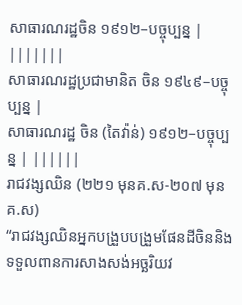សាធារណរដ្ឋចិន ១៩១២–បច្ចុប្បន្ន | |||||||
សាធារណរដ្ឋប្រជាមានិត ចិន ១៩៤៩–បច្ចុប្បន្ន |
សាធារណរដ្ឋ ចិន (តៃវ៉ាន់) ១៩១២–បច្ចុប្បន្ន | ||||||
រាជវង្សឈិន (២២១ មុនគ.ស-២០៧ មុនគ.ស)
“រាជវង្សឈិនអ្នកបង្រួបបង្រួមផែនដីចិននិងទទួលពានការសាងសង់អច្ឆរិយវ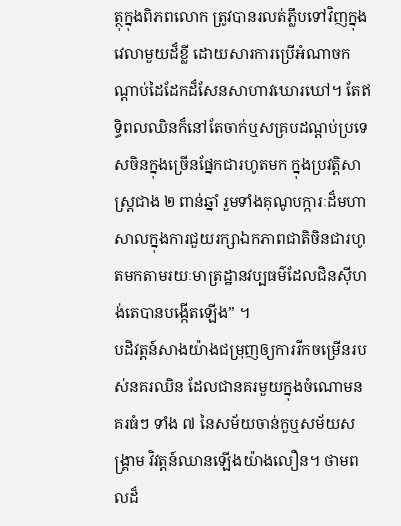ត្ថុក្នុងពិភពលោក ត្រូវបានរលត់ភ្លឹបទៅវិញក្នុងវេលាមួយដ៏ខ្លី ដោយសារការប្រើអំណាចកណ្ដាប់ដៃដែកដ៏សែនសាហាវឃោរឃៅ។ តែឥទ្ធិពលឈិនក៏នៅតែចាក់ឬសគ្របដណ្ដប់ប្រទេសចិនក្នុងច្រើនផ្នែកជារហូតមក ក្នុងប្រវត្ដិសាស្ដ្រជាង ២ ពាន់ឆ្នាំ រួមទាំងគុណូបក្ការៈដ៏មហាសាលក្នុងការជួយរក្សាឯកភាពជាតិចិនជារហូតមកតាមរយៈមាត្រដ្ឋានវប្បធម៌ដែលជិនស៊ីហង់តេបានបង្កើតឡើង” ។
បដិវត្ដន៍សាងយ៉ាងជម្រុញឲ្យការរីកចម្រើនរបស់នគរឈិន ដែលជានគរមួយក្នុងចំណោមនគរធំៗ ទាំង ៧ នៃសម័យចាន់កួឬសម័យសង្គ្រាម វិវត្ដន៍ឈានឡើងយ៉ាងលឿន។ ថាមពលដ៏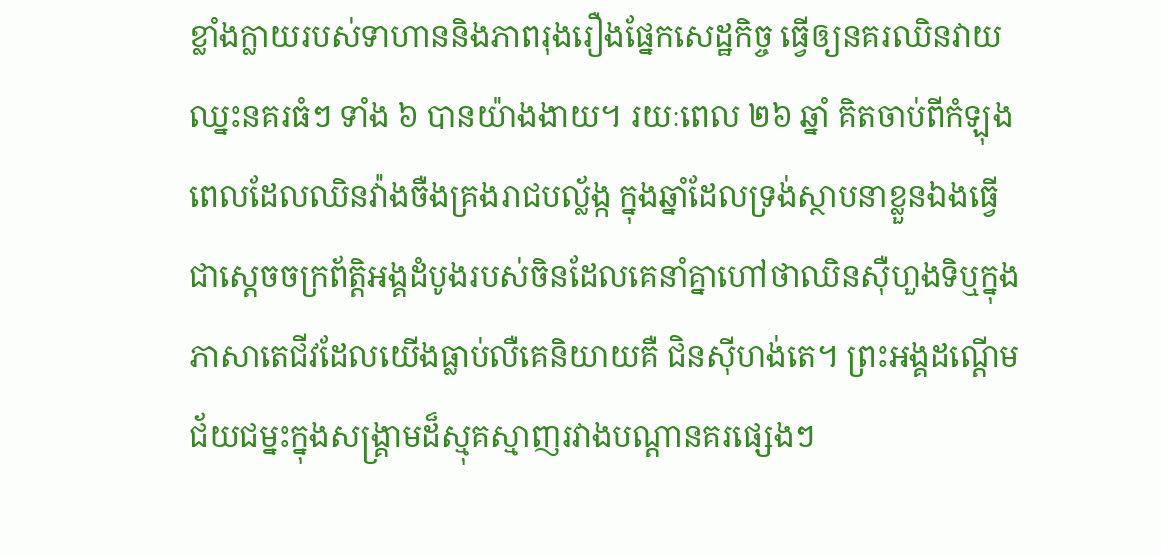ខ្លាំងក្លាយរបស់ទាហាននិងភាពរុងរឿងផ្នែកសេដ្ឋកិច្ច ធ្វើឲ្យនគរឈិនវាយឈ្នះនគរធំៗ ទាំង ៦ បានយ៉ាងងាយ។ រយៈពេល ២៦ ឆ្នាំ គិតចាប់ពីកំឡុងពេលដែលឈិនវ៉ាងចឺងគ្រងរាជបល្ល័ង្ក ក្នុងឆ្នាំដែលទ្រង់ស្ថាបនាខ្លួនឯងធ្វើជាស្ដេចចក្រព័ត្ដិអង្គដំបូងរបស់ចិនដែលគេនាំគ្នាហៅថាឈិនស៊ឺហួងទិឬក្នុងភាសាតេជីវដែលយើងធ្លាប់លឺគេនិយាយគឺ ជិនស៊ីហង់តេ។ ព្រះអង្គដណ្ដើមជ័យជម្នះក្នុងសង្គ្រាមដ៏ស្មុគស្មាញរវាងបណ្ដានគរផ្សេងៗ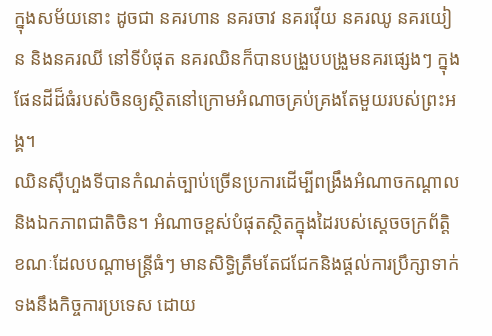ក្នុងសម័យនោះ ដូចជា នគរហាន នគរចាវ នគរវ៉ើយ នគរឈូ នគរយៀន និងនគរឈី នៅទីបំផុត នគរឈិនក៏បានបង្រួបបង្រួមនគរផ្សេងៗ ក្នុងផែនដីដ៏ធំរបស់ចិនឲ្យស្ថិតនៅក្រោមអំណាចគ្រប់គ្រងតែមួយរបស់ព្រះអង្គ។
ឈិនស៊ឺហួងទីបានកំណត់ច្បាប់ច្រើនប្រការដើម្បីពង្រឹងអំណាចកណ្ដាល និងឯកភាពជាតិចិន។ អំណាចខ្ពស់បំផុតស្ថិតក្នុងដៃរបស់ស្ដេចចក្រព័ត្ដិ ខណៈដែលបណ្ដាមន្ដ្រីធំៗ មានសិទ្ធិត្រឹមតែជជែកនិងផ្ដល់ការប្រឹក្សាទាក់ទងនឹងកិច្ចការប្រទេស ដោយ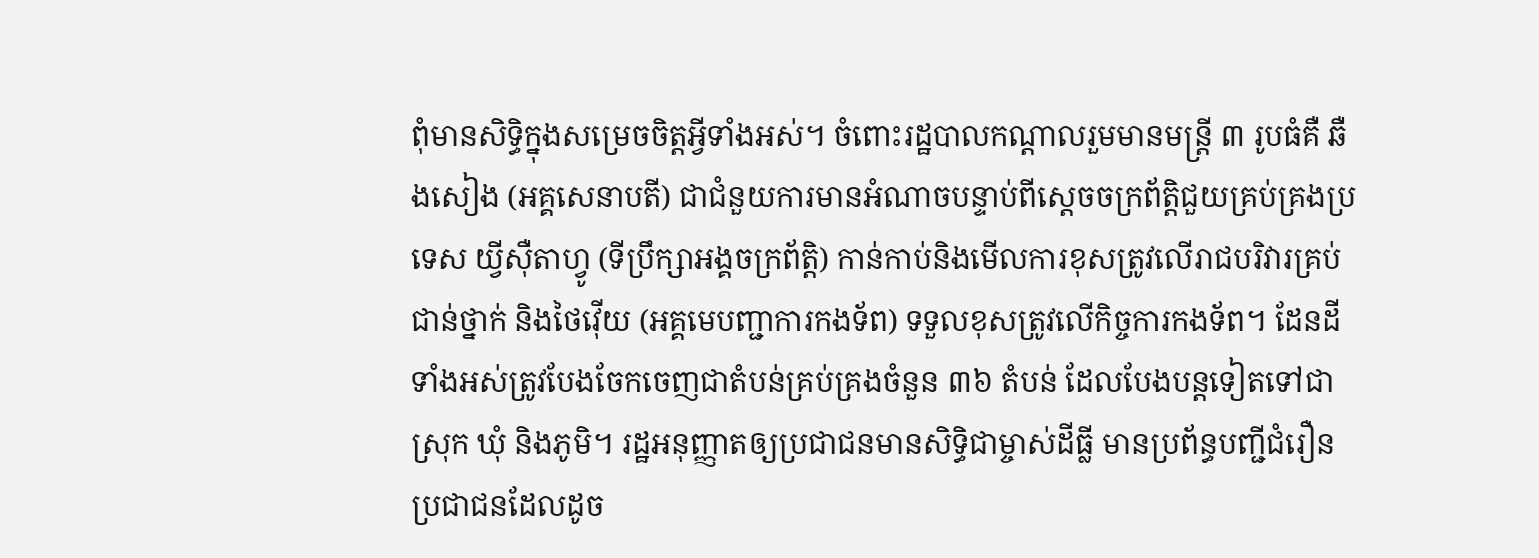ពុំមានសិទ្ធិក្នុងសម្រេចចិត្ដអ្វីទាំងអស់។ ចំពោះរដ្ឋបាលកណ្ដាលរួមមានមន្ដ្រី ៣ រូបធំគឺ ឆឺងសៀង (អគ្គសេនាបតី) ជាជំនួយការមានអំណាចបន្ទាប់ពីស្ដេចចក្រព័ត្ដិជួយគ្រប់គ្រងប្រទេស យ្វីស៊ឺតាហ្វូ (ទីប្រឹក្សាអង្គចក្រព័ត្ដិ) កាន់កាប់និងមើលការខុសត្រូវលើរាជបរិវារគ្រប់ជាន់ថ្នាក់ និងថៃវ៉ើយ (អគ្គមេបញ្ជាការកងទ័ព) ទទួលខុសត្រូវលើកិច្ចការកងទ័ព។ ដែនដីទាំងអស់ត្រូវបែងចែកចេញជាតំបន់គ្រប់គ្រងចំនួន ៣៦ តំបន់ ដែលបែងបន្ដទៀតទៅជាស្រុក ឃុំ និងភូមិ។ រដ្ឋអនុញ្ញាតឲ្យប្រជាជនមានសិទ្ធិជាម្ចាស់ដីធ្លី មានប្រព័ន្ធបញ្ជីជំរឿនប្រជាជនដែលដូច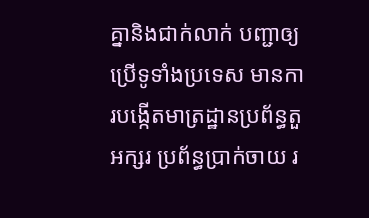គ្នានិងជាក់លាក់ បញ្ជាឲ្យប្រើទូទាំងប្រទេស មានការបង្កើតមាត្រដ្ឋានប្រព័ន្ធតួអក្សរ ប្រព័ន្ធបា្រក់ចាយ រ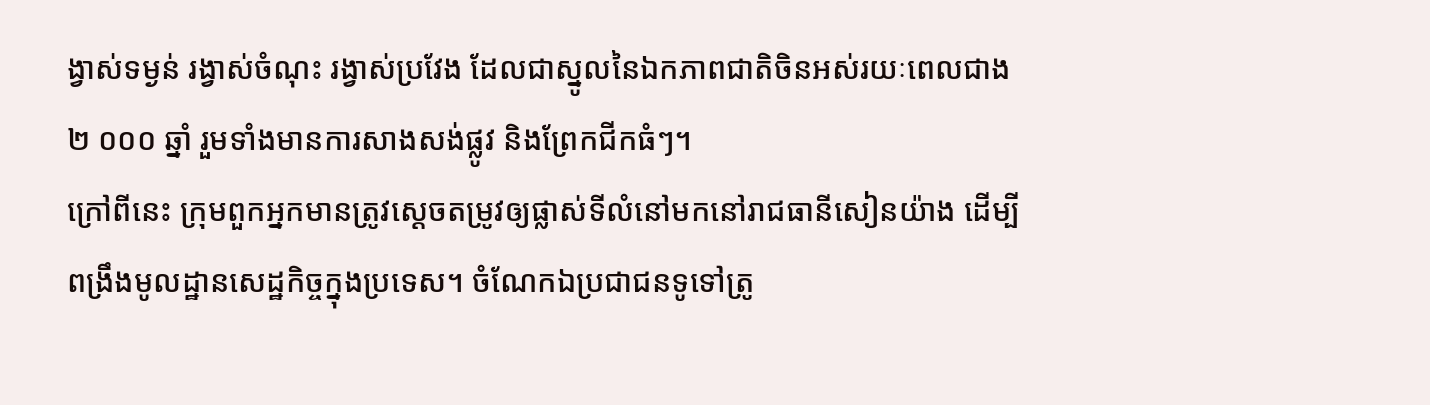ង្វាស់ទម្ងន់ រង្វាស់ចំណុះ រង្វាស់ប្រវែង ដែលជាស្នូលនៃឯកភាពជាតិចិនអស់រយៈពេលជាង ២ ០០០ ឆ្នាំ រួមទាំងមានការសាងសង់ផ្លូវ និងព្រែកជីកធំៗ។
ក្រៅពីនេះ ក្រុមពួកអ្នកមានត្រូវស្ដេចតម្រូវឲ្យផ្លាស់ទីលំនៅមកនៅរាជធានីសៀនយ៉ាង ដើម្បីពង្រឹងមូលដ្ឋានសេដ្ឋកិច្ចក្នុងប្រទេស។ ចំណែកឯប្រជាជនទូទៅត្រូ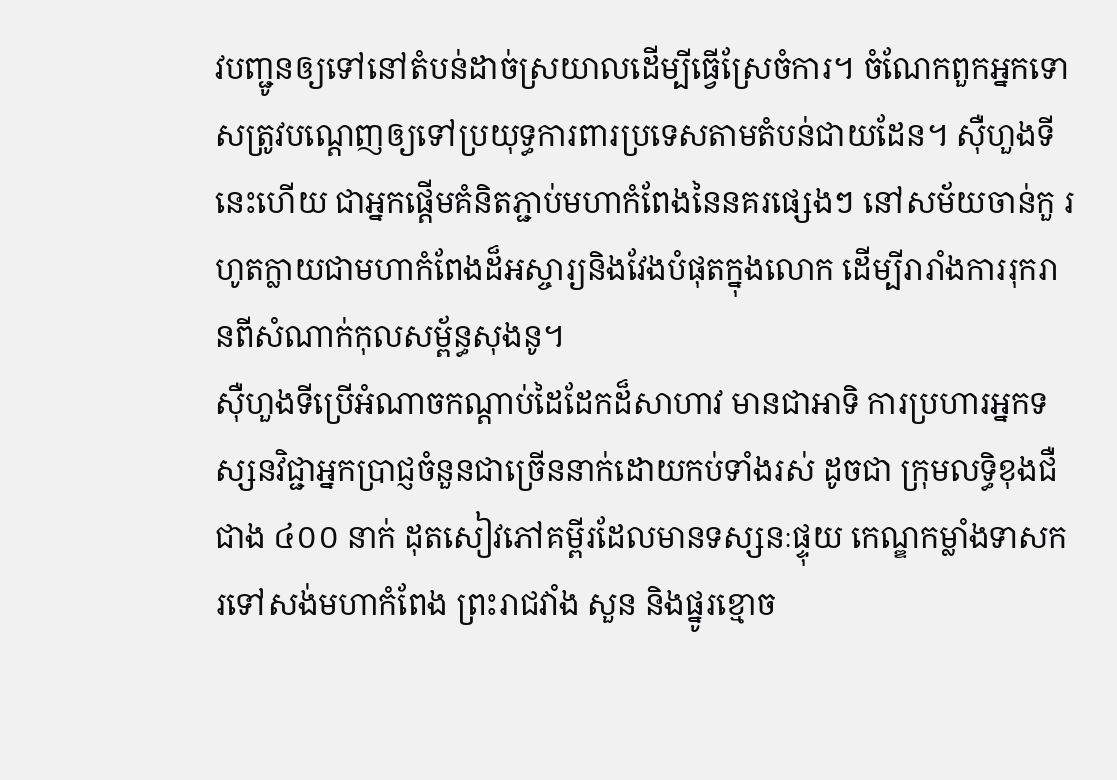វបញ្ជូនឲ្យទៅនៅតំបន់ដាច់ស្រយាលដើម្បីធ្វើស្រែចំការ។ ចំណែកពួកអ្នកទោសត្រូវបណ្ដេញឲ្យទៅប្រយុទ្ធការពារប្រទេសតាមតំបន់ជាយដែន។ ស៊ឺហួងទីនេះហើយ ជាអ្នកផ្ដើមគំនិតភ្ជាប់មហាកំពែងនៃនគរផ្សេងៗ នៅសម័យចាន់កួ រហូតក្លាយជាមហាកំពែងដ៏អស្ចារ្យនិងវែងបំផុតក្នុងលោក ដើម្បីរារាំងការរុករានពីសំណាក់កុលសម្ព័ន្ធសុងនូ។
ស៊ឺហួងទីប្រើអំណាចកណ្ដាប់ដៃដែកដ៏សាហាវ មានជាអាទិ ការប្រហារអ្នកទស្សនវិជ្ជាអ្នកប្រាជ្ញចំនួនជាច្រើននាក់ដោយកប់ទាំងរស់ ដូចជា ក្រុមលទ្ធិខុងជឺជាង ៤០០ នាក់ ដុតសៀវភៅគម្ពីរដែលមានទស្សនៈផ្ទុយ កេណ្ឌកម្លាំងទាសករទៅសង់មហាកំពែង ព្រះរាជវាំង សួន និងផ្នូរខ្មោច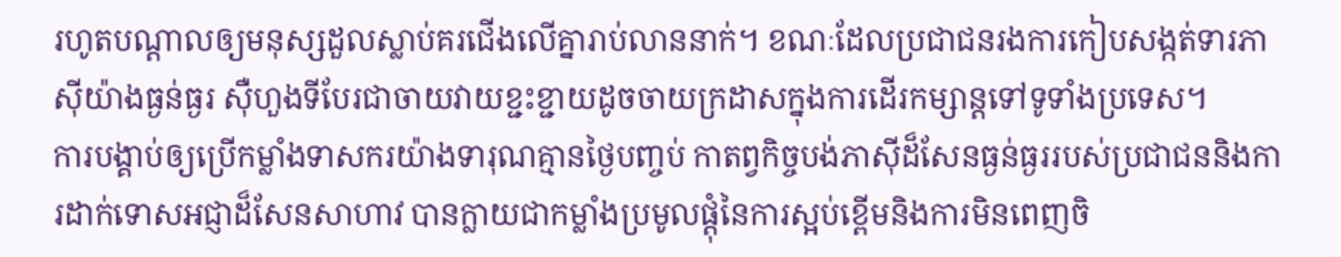រហូតបណ្ដាលឲ្យមនុស្សដួលស្លាប់គរជើងលើគ្នារាប់លាននាក់។ ខណៈដែលប្រជាជនរងការកៀបសង្កត់ទារភាស៊ីយ៉ាងធ្ងន់ធ្ងរ ស៊ឺហួងទីបែរជាចាយវាយខ្ជះខ្ជាយដូចចាយក្រដាសក្នុងការដើរកម្សាន្ដទៅទូទាំងប្រទេស។
ការបង្គាប់ឲ្យប្រើកម្លាំងទាសករយ៉ាងទារុណគ្មានថ្ងៃបញ្ចប់ កាតព្វកិច្ចបង់ភាស៊ីដ៏សែនធ្ងន់ធ្ងររបស់ប្រជាជននិងការដាក់ទោសអជ្ញាដ៏សែនសាហាវ បានក្លាយជាកម្លាំងប្រមូលផ្ដុំនៃការស្អប់ខ្ពើមនិងការមិនពេញចិ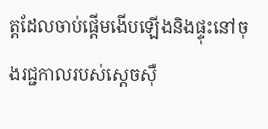ត្ដដែលចាប់ផ្ដើមងើបឡើងនិងផ្ទុះនៅចុងរជ្ជកាលរបស់ស្ដេចស៊ឺ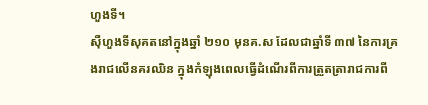ហួងទី។
ស៊ឺហួងទីសុគតនៅក្នុងឆ្នាំ ២១០ មុនគ.ស ដែលជាឆ្នាំទី ៣៧ នៃការគ្រងរាជលើនគរឈិន ក្នុងកំឡុងពេលធ្វើដំណើរពីការត្រួតត្រារាជការពី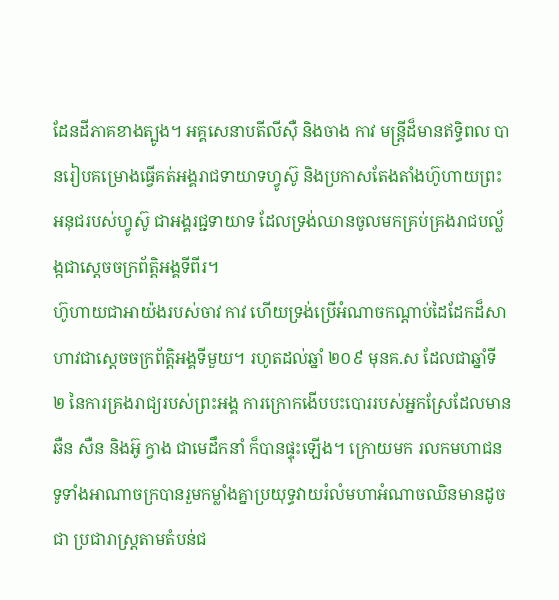ដែនដីភាគខាងត្បូង។ អគ្គសេនាបតីលីស៊ឺ និងចាង កាវ មន្ដ្រីដ៏មានឥទ្ធិពល បានរៀបគម្រោងធ្វើគត់អង្គរាជទាយាទហ្វូស៊ូ និងប្រកាសតែងតាំងហ៊ូហាយព្រះអនុជរបស់ហ្វូស៊ូ ជាអង្គរជ្ជទាយាទ ដែលទ្រង់ឈានចូលមកគ្រប់គ្រងរាជបល្ល័ង្កជាស្ដេចចក្រព័ត្ដិអង្គទីពីរ។
ហ៊ូហាយជាអាយ៉ងរបស់ចាវ កាវ ហើយទ្រង់ប្រើអំណាចកណ្ដាប់ដៃដែកដ៏សាហាវជាស្ដេចចក្រព័ត្ដិអង្គទីមួយ។ រហូតដល់ឆ្នាំ ២០៩ មុនគ.ស ដែលជាឆ្នាំទី ២ នៃការគ្រងរាជ្យរបស់ព្រះអង្គ ការក្រោកងើបបះបោររបស់អ្នកស្រែដែលមានឆឺន សឺន និងអ៊ូ ក្វាង ជាមេដឹកនាំ ក៏បានផ្ទុះឡើង។ ក្រោយមក រលកមហាជនទូទាំងអាណាចក្របានរួមកម្លាំងគ្នាប្រយុទ្ធវាយរំលំមហាអំណាចឈិនមានដូចជា ប្រជារាស្ដ្រតាមតំបន់ជ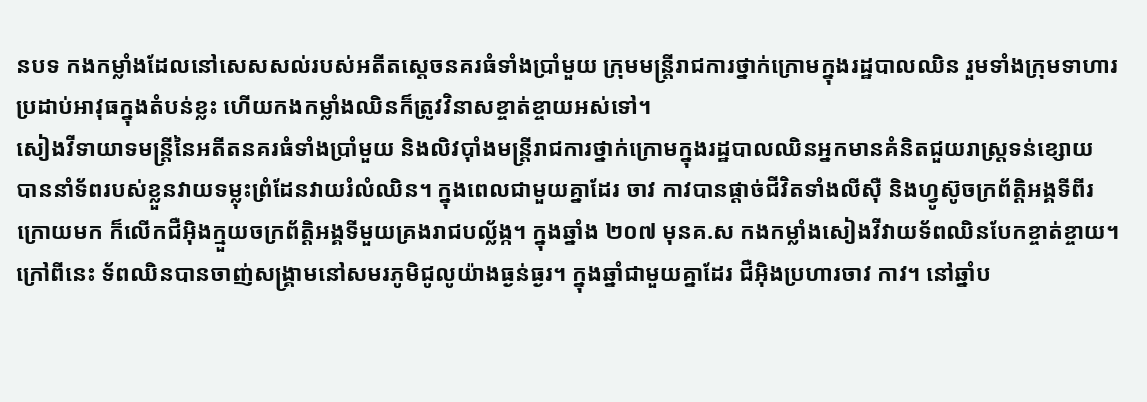នបទ កងកម្លាំងដែលនៅសេសសល់របស់អតីតស្ដេចនគរធំទាំងប្រាំមួយ ក្រុមមន្ដ្រីរាជការថ្នាក់ក្រោមក្នុងរដ្ឋបាលឈិន រួមទាំងក្រុមទាហារប្រដាប់អាវុធក្នុងតំបន់ខ្លះ ហើយកងកម្លាំងឈិនក៏ត្រូវវិនាសខ្ចាត់ខ្ចាយអស់ទៅ។
សៀងវីទាយាទមន្ដ្រីនៃអតីតនគរធំទាំងប្រាំមួយ និងលិវប៉ាំងមន្ដ្រីរាជការថ្នាក់ក្រោមក្នុងរដ្ឋបាលឈិនអ្នកមានគំនិតជួយរាស្ដ្រទន់ខ្សោយ បាននាំទ័ពរបស់ខ្លួនវាយទម្លុះព្រំដែនវាយរំលំឈិន។ ក្នុងពេលជាមួយគ្នាដែរ ចាវ កាវបានផ្ដាច់ជីវិតទាំងលីស៊ឺ និងហ្វូស៊ូចក្រព័ត្ដិអង្គទីពីរ ក្រោយមក ក៏លើកជឺអ៊ិងក្មួយចក្រព័ត្ដិអង្គទីមួយគ្រងរាជបល្ល័ង្ក។ ក្នុងឆ្នាំង ២០៧ មុនគ.ស កងកម្លាំងសៀងវីវាយទ័ពឈិនបែកខ្ចាត់ខ្ចាយ។ ក្រៅពីនេះ ទ័ពឈិនបានចាញ់សង្គ្រាមនៅសមរភូមិជូលូយ៉ាងធ្ងន់ធ្ងរ។ ក្នុងឆ្នាំជាមួយគ្នាដែរ ជឺអ៊ិងប្រហារចាវ កាវ។ នៅឆ្នាំប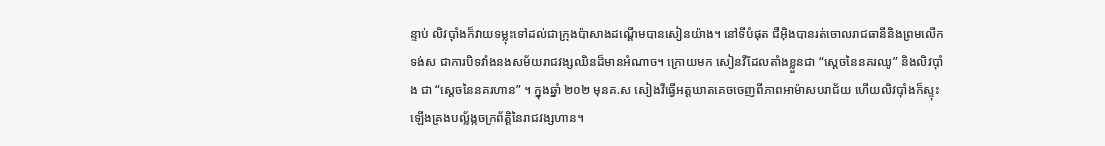ន្ទាប់ លិវប៉ាំងក៏វាយទម្លុះទៅដល់ជាក្រុងប៉ាសាងដណ្ដើមបានសៀនយ៉ាង។ នៅទីបំផុត ជឺអ៊ិងបានរត់ចោលរាជធានីនិងព្រមលើកទង់ស ជាការបិទវាំងនងសម័យរាជវង្សឈិនដ៏មានអំណាច។ ក្រោយមក សៀនវីដែលតាំងខ្លួនជា “ស្ដេចនៃនគរឈូ” និងលិវប៉ាំង ជា “ស្ដេចនៃនគរហាន” ។ ក្នុងឆ្នាំ ២០២ មុនគ.ស សៀងវីធ្វើអត្ដឃាតគេចចេញពីភាពអាម៉ាសបរាជ័យ ហើយលិវប៉ាំងក៏ស្ទុះឡើងគ្រងបល្ល័ង្កចក្រព័ត្ដិនៃរាជវង្សហាន។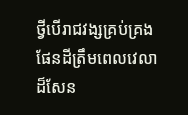ថ្វីបើរាជវង្សគ្រប់គ្រងផែនដីត្រឹមពេលវេលាដ៏សែន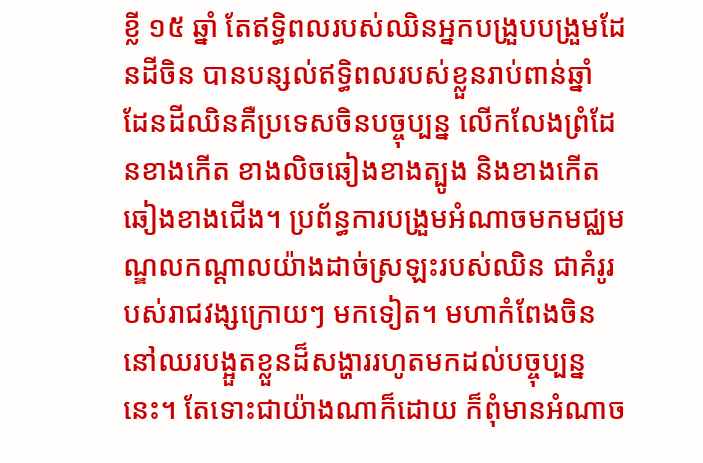ខ្លី ១៥ ឆ្នាំ តែឥទ្ធិពលរបស់ឈិនអ្នកបង្រួបបង្រួមដែនដីចិន បានបន្សល់ឥទ្ធិពលរបស់ខ្លួនរាប់ពាន់ឆ្នាំ ដែនដីឈិនគឺប្រទេសចិនបច្ចុប្បន្ន លើកលែងព្រំដែនខាងកើត ខាងលិចឆៀងខាងត្បូង និងខាងកើតឆៀងខាងជើង។ ប្រព័ន្ធការបង្រួមអំណាចមកមជ្ឈមណ្ឌលកណ្ដាលយ៉ាងដាច់ស្រឡះរបស់ឈិន ជាគំរូរបស់រាជវង្សក្រោយៗ មកទៀត។ មហាកំពែងចិននៅឈរបង្អួតខ្លួនដ៏សង្ហាររហូតមកដល់បច្ចុប្បន្ននេះ។ តែទោះជាយ៉ាងណាក៏ដោយ ក៏ពុំមានអំណាច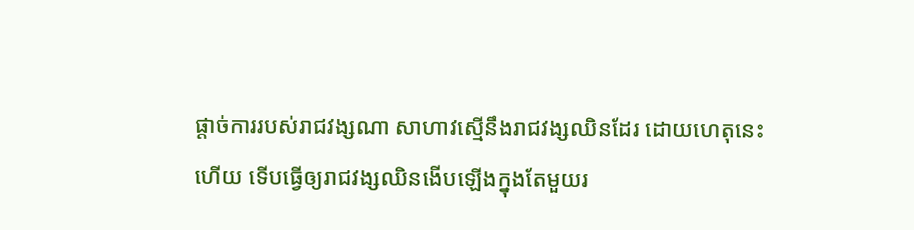ផ្ដាច់ការរបស់រាជវង្សណា សាហាវសើ្មនឹងរាជវង្សឈិនដែរ ដោយហេតុនេះហើយ ទើបធ្វើឲ្យរាជវង្សឈិនងើបឡើងក្នុងតែមួយរ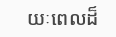យៈពេលដ៏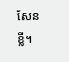សែនខ្លី។